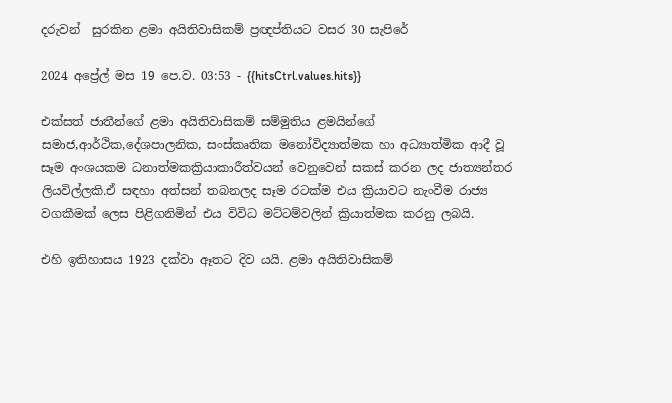දරුවන්  සුරකින ළමා අයිතිවාසිකම් ප්‍රඥප්තියට වසර 30 සැපිරේ

2024 අප්‍රේල් මස 19 පෙ.ව. 03:53 - {{hitsCtrl.values.hits}}

එක්සත් ජාතීන්ගේ ළමා අයිතිවාසිකම් සම්මුතිය ළමයින්ගේ සමාජ,ආර්ථික,දේශපාලනික, සංස්කෘතික මනෝවිද්‍යාත්මක හා අධ්‍යාත්මික ආදී වූ සෑම අංශයකම ධනාත්මකක්‍රියාකාරීත්වයන් වෙනුවෙන් සකස් කරන ලද ජාත්‍යන්තර ලියවිල්ලකි.ඒ සඳහා අත්සන් තබනලද සෑම රටක්ම එය ක්‍රියාවට නැංවීම රාජ්‍ය වගකීමක් ලෙස පිළිගනිමින් එය විවිධ මට්ටම්වලින් ක්‍රියාත්මක කරනු ලබයි.

එහි ඉතිහාසය 1923 දක්වා ඈතට දිව යයි. ළමා අයිතිවාසිකම්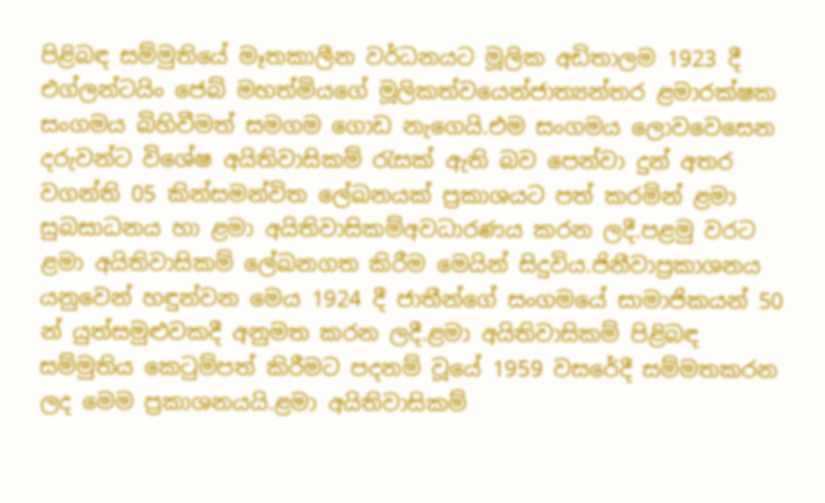පිළිබඳ සම්මුතියේ මෑතකාලීන වර්ධනයට මූලික අඩිතාලම 1923 දී එග්ලන්ටයිං ජෙබ් මහත්මියගේ මූලිකත්වයෙන්ජාත්‍යන්තර ළමාරක්ෂක සංගමය බිහිවීමත් සමගම ගොඩ නැගෙයි.එම සංගමය ලොවවෙසෙන දරුවන්ට විශේෂ අයිතිවාසිකම් රැසක් ඇති බව පෙන්වා දුන් අතර වගන්ති 05 කින්සමන්විත ලේඛනයක් ප්‍රකාශයට පත් කරමින් ළමා සුබසාධනය හා ළමා අයිතිවාසිකම්අවධාරණය කරන ලදී.පළමු වරට ළමා අයිතිවාසිකම් ලේඛනගත කිරීම මෙයින් සිදුවිය.ජිනීවාප්‍රකාශනය යනුවෙන් හඳුන්වන මෙය 1924 දී ජාතීන්ගේ සංගමයේ සාමාජිකයන් 50 න් යුත්සමුළුවකදී අනුමත කරන ලදී.ළමා අයිතිවාසිකම් පිළිබඳ සම්මුතිය කෙටුම්පත් කිරීමට පදනම් වූයේ 1959 වසරේදී සම්මතකරන ලද මෙම ප්‍රකාශනයයි.ළමා අයිතිවාසිකම්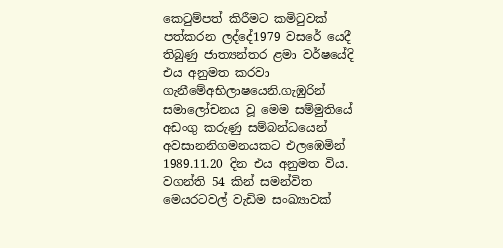කෙටුම්පත් කිරීමට කමිටුවක් පත්කරන ලද්දේ1979 වසරේ යෙදී තිබුණු ජාත්‍යන්තර ළමා වර්ෂයේදි එය අනුමත කරවා ගැනීමේඅභිලාෂයෙනි.ගැඹුරින් සමාලෝචනය වූ මෙම සම්මුතියේ අඩංගු කරුණු සම්බන්ධයෙන් අවසානනිගමනයකට එලඹෙමින් 1989.11.20 දින එය අනුමත විය. වගන්ති 54 කින් සමන්විත මෙයරටවල් වැඩිම සංඛ්‍යාවක්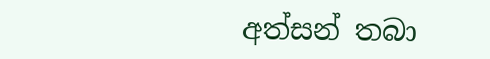අත්සන් තබා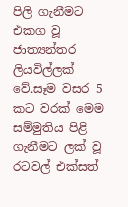පිලි ගැනීමට එකග වූ ජාත්‍යන්තර ලියවිල්ලක් වේ.සෑම වසර 5 කට වරක් මෙම සම්මුතිය පිළි ගැනීමට ලක් වූ රටවල් එක්සත්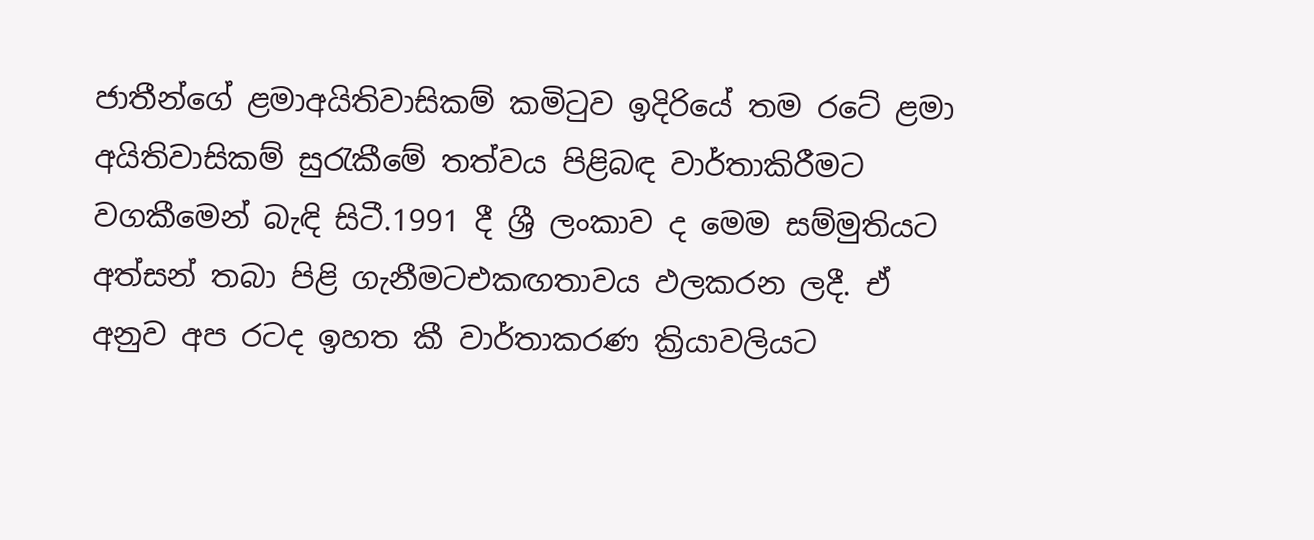ජාතීන්ගේ ළමාඅයිතිවාසිකම් කමිටුව ඉදිරියේ තම රටේ ළමා අයිතිවාසිකම් සුරැකීමේ තත්වය පිළිබඳ වාර්තාකිරීමට වගකීමෙන් බැඳි සිටී.1991 දී ශ්‍රී ලංකාව ද මෙම සම්මුතියට අත්සන් තබා පිළි ගැනීමටඑකඟතාවය ඵලකරන ලදී. ඒ අනුව අප රටද ඉහත කී වාර්තාකරණ ක්‍රියාවලියට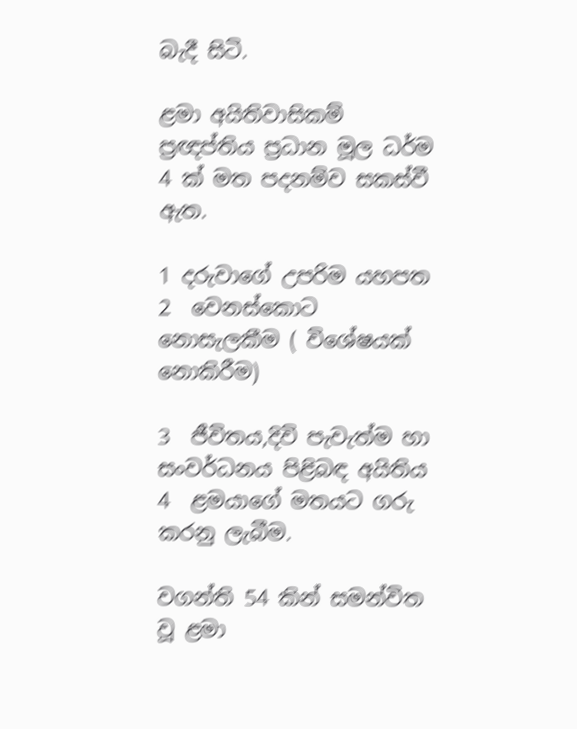බැදී සිටි.

ළමා අයිතිවාසිකම් ප්‍රඥප්තිය ප්‍රධාන මූල ධර්ම 4 ක් මත පදනම්ව සකස්වී ඇත.

1 දරුවාගේ උපරිම යහපත                                       2  වෙනස්කොට නොසැලකීම ( විශේෂයක් නොකිරීම)

3  ජීවිතය,දිවි පැවැත්ම හා සංවර්ධනය පිළිබඳ අයිතිය   4  ළමයාගේ මතයට ගරු කරනු ලැබීම.

වගන්ති 54 කින් සමන්විත වූ ළමා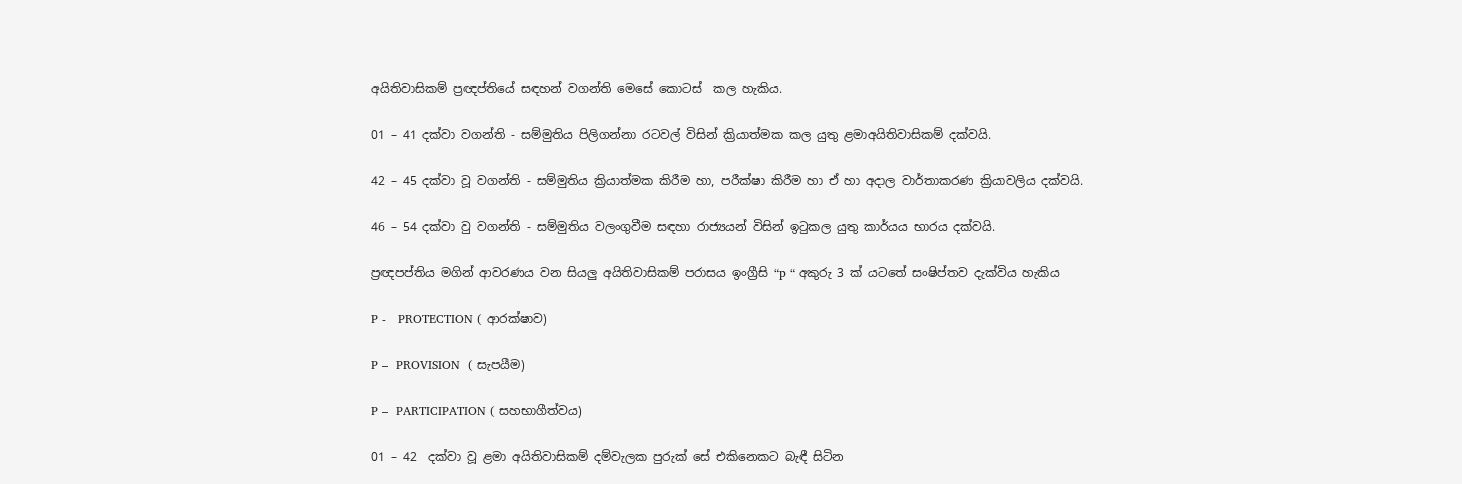අයිතිවාසිකම් ප්‍රඥප්තියේ සඳහන් වගන්ති මෙසේ කොටස්  කල හැකිය.

01 – 41 දක්වා වගන්ති - සම්මුතිය පිලිගන්නා රටවල් විසින් ක්‍රියාත්මක කල යුතු ළමාඅයිතිවාසිකම් දක්වයි.

42 – 45 දක්වා වූ වගන්ති - සම්මුතිය ක්‍රියාත්මක කිරීම හා, පරීක්ෂා කිරීම හා ඒ හා අදාල වාර්තාකරණ ක්‍රියාවලිය දක්වයි.

46 – 54 දක්වා වු වගන්ති - සම්මුතිය වලංගුවීම සඳහා රාජ්‍යයන් විසින් ඉටුකල යුතු කාර්යය භාරය දක්වයි.

ප්‍රඥපප්තිය මගින් ආවරණය වන සියලු අයිතිවාසිකම් පරාසය ඉංග්‍රීසි “p “ අකුරු 3 ක් යටතේ සංෂිප්තව දැක්විය හැකිය

P -   PROTECTION ( ආරක්ෂාව)

P –  PROVISION  ( සැපයීම)

P –  PARTICIPATION ( සහභාගීත්වය)

01 – 42  දක්වා වූ ළමා අයිතිවාසිකම් දම්වැලක පුරුක් සේ එකිනෙකට බැඳී සිටින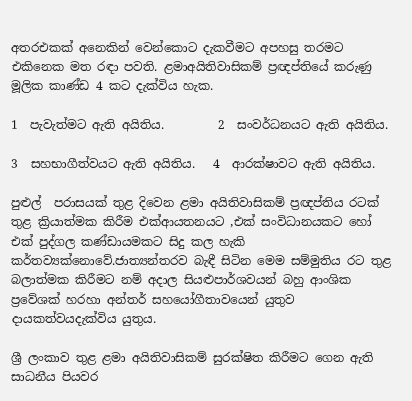අතරඑකක් අනෙකින් වෙන්කොට දැකවීමට අපහසු තරමට එකිනෙක මත රඳා පවති. ළමාඅයිතිවාසිකම් ප්‍රඥප්තියේ කරුණු මූලික කාණ්ඩ 4 කට දැක්විය හැක.

1  පැවැත්මට ඇති අයිතිය.         2  සංවර්ධනයට ඇති අයිතිය.

3  සහභාගීත්වයට ඇති අයිතිය.   4  ආරක්ෂාවට ඇති අයිතිය.

පුළුල්  පරාසයක් තුළ දිවෙන ළමා අයිතිවාසිකම් ප්‍රඥප්තිය රටක් තුළ ක්‍රියාත්මක කිරීම එක්ආයතනයට ,එක් සංවිධානයකට හෝ එක් පුද්ගල කණ්ඩායමකට සිදු කල හැකි කර්තව්‍යක්නොවේ.ජාත්‍යන්තරව බැඳී සිටින මෙම සම්මුතිය රට තුළ බලාත්මක කිරීමට නම් අදාල සියළුපාර්ශවයන් බහු ආංශික ප්‍රවේශක් හරහා අන්තර් සහයෝගීතාවයෙන් යුතුව දායකත්වයදැක්විය යුතුය.

ශ්‍රී ලංකාව තුළ ළමා අයිතිවාසිකම් සුරක්ෂිත කිරීමට ගෙන ඇති සාධනීය පියවර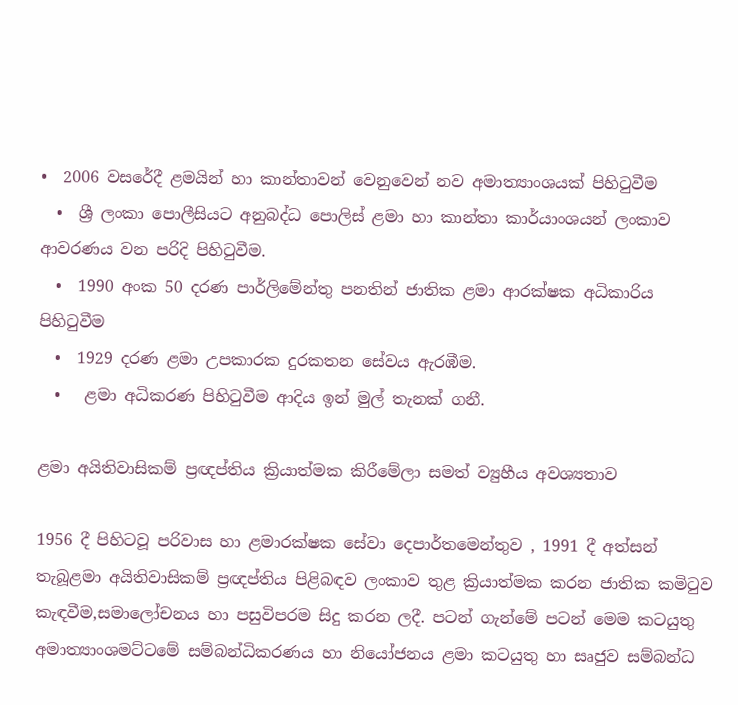•  2006 වසරේදී ළමයින් හා කාන්තාවන් වෙනුවෙන් නව අමාත්‍යාංශයක් පිහිටුවීම
  •  ශ්‍රී ලංකා පොලීසියට අනුබද්ධ පොලිස් ළමා හා කාන්තා කාර්යාංශයන් ලංකාව ආවරණය වන පරිදි පිහිටුවීම.
  •  1990 අංක 50 දරණ පාර්ලිමේන්තු පනතින් ජාතික ළමා ආරක්ෂක අධිකාරිය පිහිටුවීම
  •  1929 දරණ ළමා උපකාරක දුරකතන සේවය ඇරඹීම.
  •   ළමා අධිකරණ පිහිටුවීම ආදිය ඉන් මුල් තැනක් ගනී.

ළමා අයිතිවාසිකම් ප්‍රඥප්තිය ක්‍රියාත්මක කිරීමේලා සමත් ව්‍යුහීය අවශ්‍යතාව

1956 දී පිහිටවූ පරිවාස හා ළමාරක්ෂක සේවා දෙපාර්තමෙන්තුව , 1991 දී අත්සන් තැබූළමා අයිතිවාසිකම් ප්‍රඥප්තිය පිළිබඳව ලංකාව තුළ ක්‍රියාත්මක කරන ජාතික කමිටුව කැඳවීම,සමාලෝචනය හා පසුවිපරම සිදු කරන ලදී. පටන් ගැන්මේ පටන් මෙම කටයුතු අමාත්‍යාංශමට්ටමේ සම්බන්ධිකරණය හා නියෝජනය ළමා කටයුතු හා සෘජුව සම්බන්ධ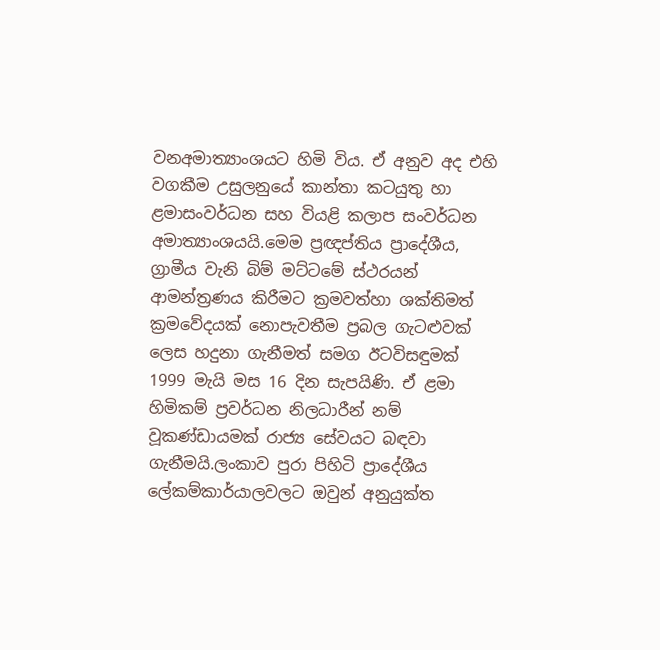වනඅමාත්‍යාංශයට හිමි විය. ඒ අනුව අද එහි වගකීම උසුලනුයේ කාන්තා කටයුතු හා ළමාසංවර්ධන සහ වියළි කලාප සංවර්ධන අමාත්‍යාංශයයි.මෙම ප්‍රඥප්තිය ප්‍රාදේශීය, ග්‍රාමීය වැනි බිම් මට්ටමේ ස්ථරයන් ආමන්ත්‍රණය කිරීමට ක්‍රමවත්හා ශක්තිමත් ක්‍රමවේදයක් නොපැවතීම ප්‍රබල ගැටළුවක් ලෙස හදුනා ගැනීමත් සමග ඊටවිසඳුමක් 1999 මැයි මස 16 දින සැපයිණි. ඒ ළමා හිමිකම් ප්‍රවර්ධන නිලධාරීන් නම් වූකණ්ඩායමක් රාජ්‍ය සේවයට බඳවා ගැනීමයි.ලංකාව පුරා පිහිටි ප්‍රාදේශීය ලේකම්කාර්යාලවලට ඔවුන් අනුයුක්ත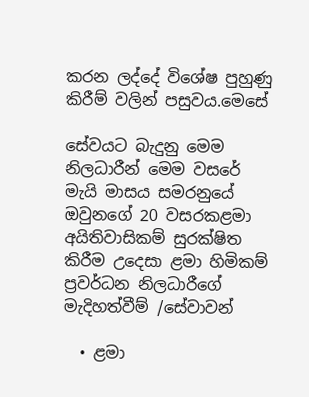කරන ලද්දේ විශේෂ පුහුණු කිරීම් වලින් පසුවය.මෙසේ

සේවයට බැදුනු මෙම නිලධාරීන් මෙම වසරේ මැයි මාසය සමරනුයේ ඔවුනගේ 20 වසරකළමා අයිතිවාසිකම් සුරක්ෂිත කිරීම උදෙසා ළමා හිමිකම් ප්‍රවර්ධන නිලධාරීගේ මැදිහත්වීම් /සේවාවන්

  • ළමා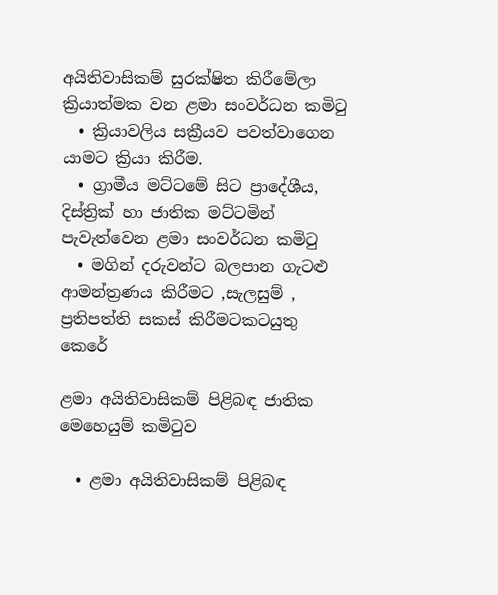අයිතිවාසිකම් සුරක්ෂිත කිරීමේලා ක්‍රියාත්මක වන ළමා සංවර්ධන කමිටු
  • ක්‍රියාවලිය සක්‍රීයව පවත්වාගෙන යාමට ක්‍රියා කිරීම.
  • ග්‍රාමීය මට්ටමේ සිට ප්‍රාදේශීය, දිස්ත්‍රික් හා ජාතික මට්ටමින් පැවැත්වෙන ළමා සංවර්ධන කමිටු
  • මගින් දරුවන්ට බලපාන ගැටළු ආමන්ත්‍රණය කිරීමට ,සැලසුම් , ප්‍රතිපත්ති සකස් කිරීමටකටයුතු කෙරේ

ළමා අයිතිවාසිකම් පිළිබඳ ජාතික මෙහෙයුම් කමිටුව

  • ළමා අයිතිවාසිකම් පිළිබඳ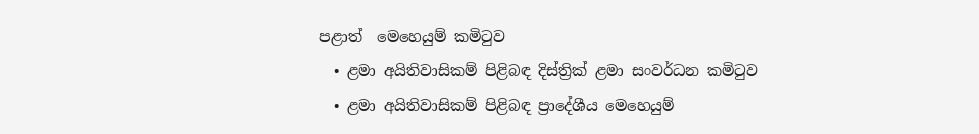පළාත්  මෙහෙයුම් කමිටුව
  • ළමා අයිතිවාසිකම් පිළිබඳ දිස්ත්‍රික් ළමා සංවර්ධන කමිටුව
  • ළමා අයිතිවාසිකම් පිළිබඳ ප්‍රාදේශීය මෙහෙයුම්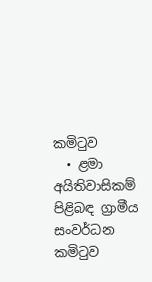කමිටුව
  • ළමා අයිතිවාසිකම් පිළිබඳ ග්‍රාමීය සංවර්ධන කමිටුව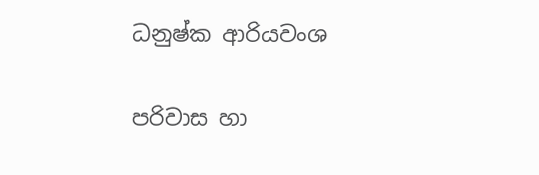ධනුෂ්ක ආරියවංශ

පරිවාස හා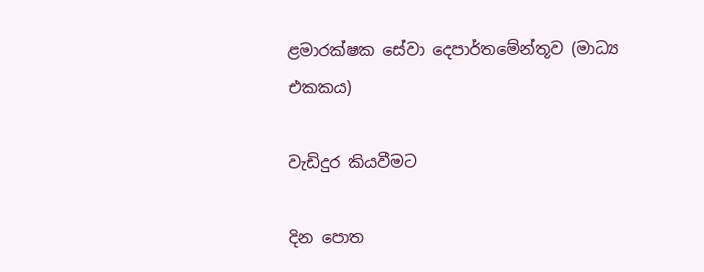ළමාරක්ෂක සේවා දෙපාර්තමේන්තූව (මාධ්‍ය එකකය)

වැඩිදුර කියවීමට

දින පොත